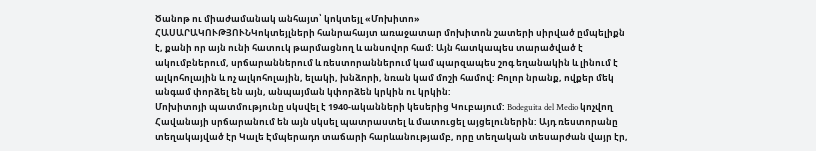Ծանոթ ու միաժամանակ անհայտ՝ կոկտեյլ «Մոխիտո»
ՀԱՍԱՐԱԿՈՒԹՅՈՒՆԿոկտեյլների հանրահայտ առաջատար մոխիտոն շատերի սիրված ըմպելիքն է, քանի որ այն ունի հատուկ թարմացնող և անսովոր համ: Այն հատկապես տարածված է ակումբներում, սրճարաններում և ռեստորաններում կամ պարզապես շոգ եղանակին և լինում է ալկոհոլային և ոչ ալկոհոլային, ելակի, խնձորի, նռան կամ մոշի համով: Բոլոր նրանք, ովքեր մեկ անգամ փորձել են այն, անպայման կփորձեն կրկին ու կրկին:
Մոխիտոյի պատմությունը սկսվել է 1940-ականների կեսերից Կուբայում: Bodeguita del Medio կոչվող Հավանայի սրճարանում են այն սկսել պատրաստել և մատուցել այցելուներին: Այդ ռեստորանը տեղակայված էր Կալե Էմպերադո տաճարի հարևանությամբ, որը տեղական տեսարժան վայր էր,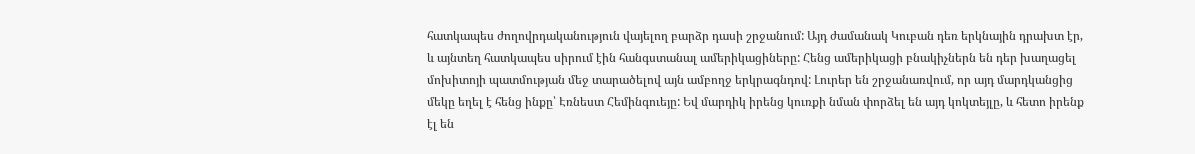հատկապես ժողովրդականություն վայելող բարձր դասի շրջանում: Այդ ժամանակ Կուբան դեռ երկնային դրախտ էր, և այնտեղ հատկապես սիրում էին հանգստանալ ամերիկացիները: Հենց ամերիկացի բնակիչներն են դեր խաղացել մոխիտոյի պատմության մեջ տարածելով այն ամբողջ երկրագնդով: Լուրեր են շրջանառվում, որ այդ մարդկանցից մեկը եղել է հենց ինքը՝ Էռնեստ Հեմինգուեյը: Եվ մարդիկ իրենց կուռքի նման փորձել են այդ կոկտեյլը, և հետո իրենք էլ են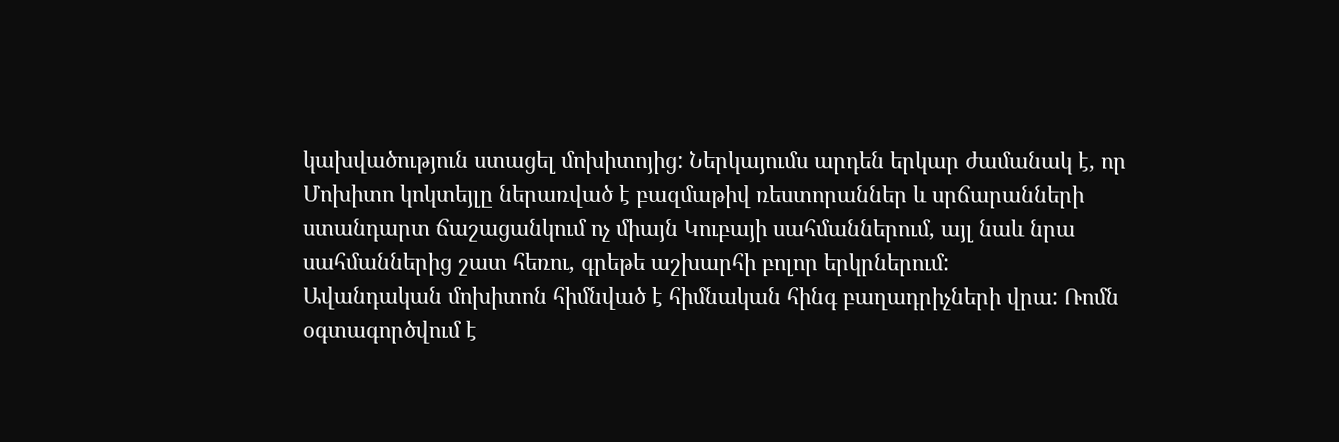կախվածություն ստացել մոխիտոյից: Ներկայումս արդեն երկար ժամանակ է, որ Մոխիտո կոկտեյլը ներառված է բազմաթիվ ռեստորաններ և սրճարանների ստանդարտ ճաշացանկում ոչ միայն Կուբայի սահմաններում, այլ նաև նրա սահմաններից շատ հեռու, գրեթե աշխարհի բոլոր երկրներում:
Ավանդական մոխիտոն հիմնված է հիմնական հինգ բաղադրիչների վրա: Ռոմն օգտագործվում է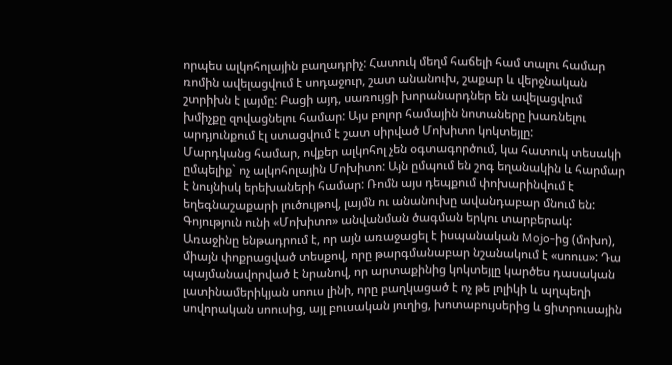որպես ալկոհոլային բաղադրիչ: Հատուկ մեղմ հաճելի համ տալու համար ռոմին ավելացվում է սոդաջուր, շատ անանուխ, շաքար և վերջնական շտրիխն է լայմը: Բացի այդ, սառույցի խորանարդներ են ավելացվում խմիչքը զովացնելու համար: Այս բոլոր համային նոտաները խառնելու արդյունքում էլ ստացվում է շատ սիրված Մոխիտո կոկտեյլը:
Մարդկանց համար, ովքեր ալկոհոլ չեն օգտագործում, կա հատուկ տեսակի ըմպելիք` ոչ ալկոհոլային Մոխիտո: Այն ըմպում են շոգ եղանակին և հարմար է նույնիսկ երեխաների համար: Ռոմն այս դեպքում փոխարինվում է եղեգնաշաքարի լուծույթով, լայմն ու անանուխը ավանդաբար մնում են:
Գոյություն ունի «Մոխիտո» անվանման ծագման երկու տարբերակ: Առաջինը ենթադրում է, որ այն առաջացել է իսպանական Mojo-ից (մոխո), միայն փոքրացված տեսքով, որը թարգմանաբար նշանակում է «սոուս»: Դա պայմանավորված է նրանով, որ արտաքինից կոկտեյլը կարծես դասական լատինամերիկյան սոուս լինի, որը բաղկացած է ոչ թե լոլիկի և պղպեղի սովորական սոուսից, այլ բուսական յուղից, խոտաբույսերից և ցիտրուսային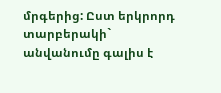մրգերից: Ըստ երկրորդ տարբերակի` անվանումը գալիս է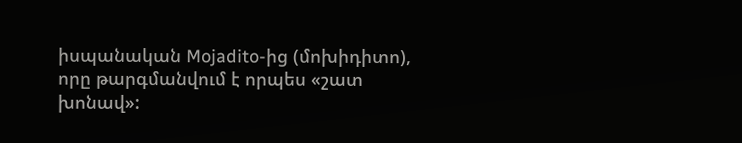իսպանական Mojadito-ից (մոխիդիտո), որը թարգմանվում է որպես «շատ խոնավ»: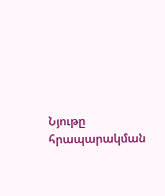Նյութը հրապարակման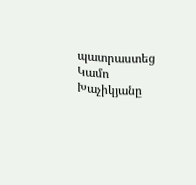պատրաստեց Կամո Խաչիկյանը